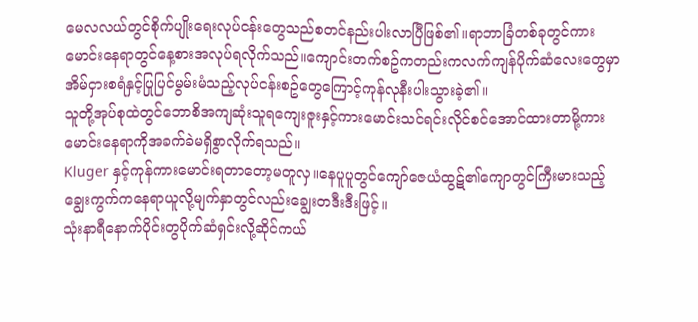မေလလယ်တွင်စိုက်ပျိုးရေးလုပ်ငန်းတွေသည်စတင်နည်းပါးလာပြီဖြစ်၏။ရာဘာခြံတစ်ခုတွင်ကားမောင်းနေရာတွင်နေ့စားအလုပ်ရလိုက်သည်။ကျောင်းတက်စဥ်ကတည်းကလက်ကျန်ပိုက်ဆံလေးတွေမှာအိမ်ငှားစရံနှင့်ပြုပြင်မွမ်းမံသည့်လုပ်ငန်းစဥ်တွေကြောင့်ကုန်လုနီးပါးသွားခဲ့၏။
သူတို့အုပ်စုထဲတွင်ဘောစိအကျဆုံးသူရကျေးဇူးနှင့်ကားမောင်းသင်ရင်းလိုင်စင်အောင်ထားတာမို့ကားမောင်းနေရာကိုအခက်ခဲမရှိစွာလိုက်ရသည်။
Kluger နှင့်ကုန်ကားမောင်းရတာတော့မတူလှ။နေပူပူတွင်ကျော်ဇေယံထွဋ်၏ကျောတွင်ကြီးမားသည့်ချွေးကွက်ကနေရာယူလို့မျက်နှာတွင်လည်းချွေးတဒီးဒီးဖြင့်။
သုံးနာရီနောက်ပိုင်းတွပိုက်ဆံရှင်းလို့ဆိုင်ကယ်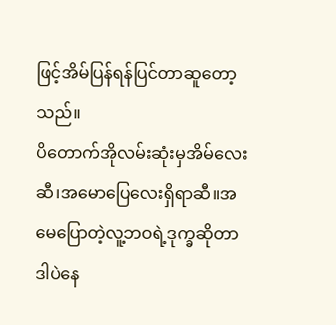ဖြင့်အိမ်ပြန်ရန်ပြင်တာဆူတော့သည်။
ပိတောက်အိုလမ်းဆုံးမှအိမ်လေးဆီ၊အမောပြေလေးရှိရာဆီ။အမေပြောတဲ့လူ့ဘဝရဲ့ဒုက္ခဆိုတာဒါပဲနေ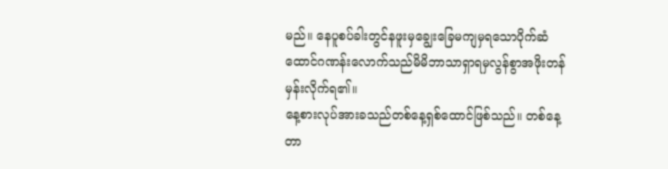မည်။ နေပူစပ်ခါးတွင်နဖူးမှချွေးခြေမကျမှရသောပိုက်ဆံ ထောင်ဂဏန်းလောက်သည်မိမိဘာသာရှာရမှလွန်စွာအဖိုးတန်မှန်းလိုက်ရ၏။
နေ့စားလုပ်အားခသည်တစ်နေ့ရှစ်ထောင်ဖြစ်သည်။ တစ်နေ့တာ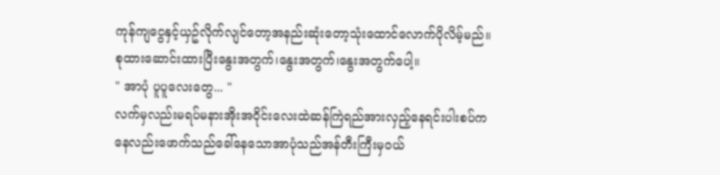ကုန်ကျငွေနှင့်ယှဥ်လိုက်လျင်တော့အနည်းဆုံးတော့သုံးထောင်လောက်ပိုလိမ့်မည်။
စုထားဆောင်းထားပြီးနွေးအတွက်၊နွေးအတွက်၊နွေးအတွက်ပေါ့။
" အာပုံ ပူပူလေးတွေ... "
လက်မှလည်းမရပ်မနားအိုးအဝိုင်းလေးထဲဆန်ကြဲရည်အားလှည့်နေရင်းပါးစပ်ကနေလည်းဖောက်သည်ခေါ်နေသောအာပုံသည်အန်တီးကြီးမှဝယ်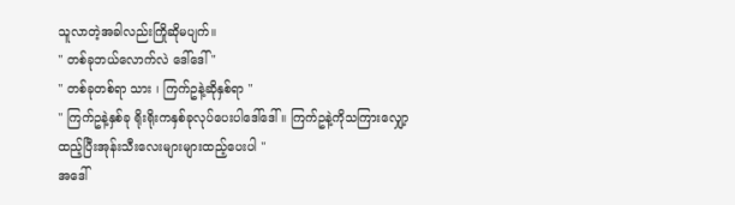သူလာတဲ့အခါလည်းကြိုဆိုမပျက်။
" တစ်ခုဘယ်လောက်လဲ ဒေါ်ဒေါ် "
" တစ်ခုတစ်ရာ သား ၊ ကြက်ဥနဲ့ဆိုနှစ်ရာ "
" ကြက်ဥနဲ့နှစ်ခု ရိုးရိုးကနှစ်ခုလုပ်ပေးပါဒေါ်ဒေါ် ။ ကြက်ဥနဲ့ကိုသကြားလျှော့ထည့်ပြီးအုန်းသီးလေးများများထည့်ပေးပါ "
အဒေါ်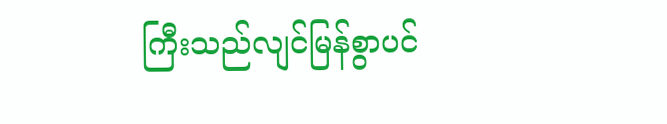ကြီးသည်လျင်မြန်စွာပင်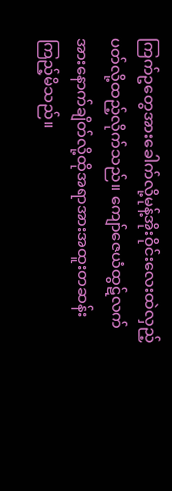ကြက်ဥတွေအားခေါက်လို့မုန့်အိုးဝိုင်းလေးထဲလှည့်ပတ်လို့ထည့်လိုက်သည်။ ကျော်ဇေယံထွဋ်လက်အားနောက်ချိတ်လို့ထိုအရာအားအထူးတဆန်းကြည့်မိသည်။